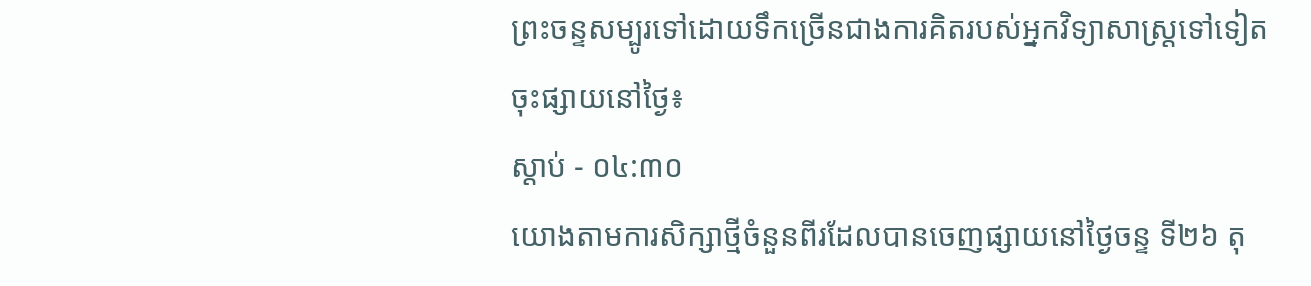ព្រះចន្ទសម្បូរទៅដោយទឹកច្រើនជាងការគិតរបស់អ្នកវិទ្យាសាស្ត្រទៅទៀត
ចុះផ្សាយនៅថ្ងៃ៖
ស្តាប់ - ០៤:៣០
យោងតាមការសិក្សាថ្មីចំនួនពីរដែលបានចេញផ្សាយនៅថ្ងៃចន្ទ ទី២៦ តុ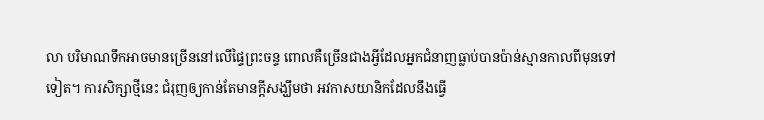លា បរិមាណទឹកអាចមានច្រើននៅលើផ្ទៃព្រះចន្ទ ពោលគឺច្រើនជាងអ្វីដែលអ្នកជំនាញធ្លាប់បានប៉ាន់ស្មានកាលពីមុនទៅទៀត។ ការសិក្សាថ្មីនេះ ជំរុញឲ្យកាន់តែមានក្តីសង្ឃឹមថា អវកាសយានិកដែលនឹងធ្វើ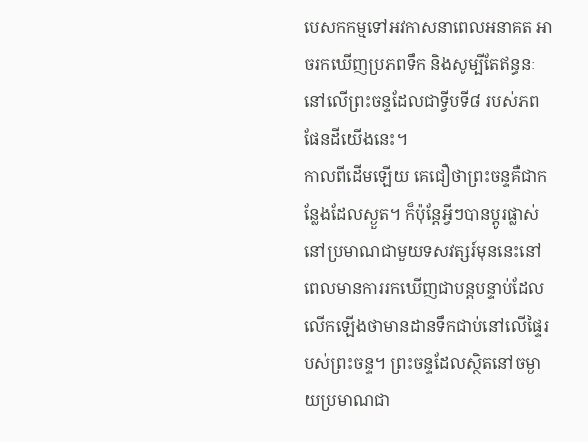បេសកកម្មទៅអវកាសនាពេលអនាគត អាចរកឃើញប្រភពទឹក និងសូម្បីតែឥន្ធនៈនៅលើព្រះចន្ទដែលជាទ្វីបទី៨ របស់ភពផែនដីយើងនេះ។
កាលពីដើមឡើយ គេជឿថាព្រះចន្ទគឺជាកន្លែងដែលស្ងួត។ ក៏ប៉ុន្តែអ្វីៗបានប្តូរផ្លាស់នៅប្រមាណជាមួយទសវត្សរ៍មុននេះនៅពេលមានការរកឃើញជាបន្តបន្ទាប់ដែលលើកឡើងថាមានដានទឹកជាប់នៅលើផ្ទៃរបស់ព្រះចន្ទ។ ព្រះចន្ទដែលស្ថិតនៅចម្ងាយប្រមាណជា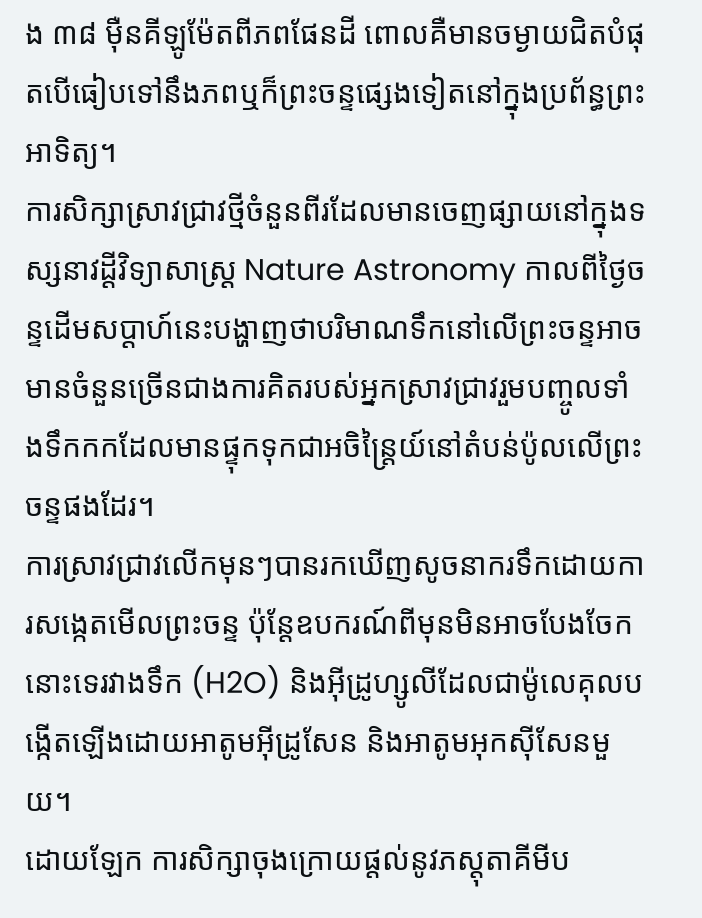ង ៣៨ ម៉ឺនគីឡូម៉ែតពីភពផែនដី ពោលគឺមានចម្ងាយជិតបំផុតបើធៀបទៅនឹងភពឬក៏ព្រះចន្ទផ្សេងទៀតនៅក្នុងប្រព័ន្ធព្រះអាទិត្យ។
ការសិក្សាស្រាវជ្រាវថ្មីចំនួនពីរដែលមានចេញផ្សាយនៅក្នុងទស្សនាវដ្តីវិទ្យាសាស្រ្ត Nature Astronomy កាលពីថ្ងៃចន្ទដើមសប្តាហ៍នេះបង្ហាញថាបរិមាណទឹកនៅលើព្រះចន្ទអាចមានចំនួនច្រើនជាងការគិតរបស់អ្នកស្រាវជ្រាវរួមបញ្ចូលទាំងទឹកកកដែលមានផ្ទុកទុកជាអចិន្ត្រៃយ៍នៅតំបន់ប៉ូលលើព្រះចន្ទផងដែរ។
ការស្រាវជ្រាវលើកមុនៗបានរកឃើញសូចនាករទឹកដោយការសង្កេតមើលព្រះចន្ទ ប៉ុន្តែឧបករណ៍ពីមុនមិនអាចបែងចែកនោះទេរវាងទឹក (H2O) និងអ៊ីដ្រូហ្សូលីដែលជាម៉ូលេគុលបង្កើតឡើងដោយអាតូមអ៊ីដ្រូសែន និងអាតូមអុកស៊ីសែនមួយ។
ដោយឡែក ការសិក្សាចុងក្រោយផ្តល់នូវភស្តុតាគីមីប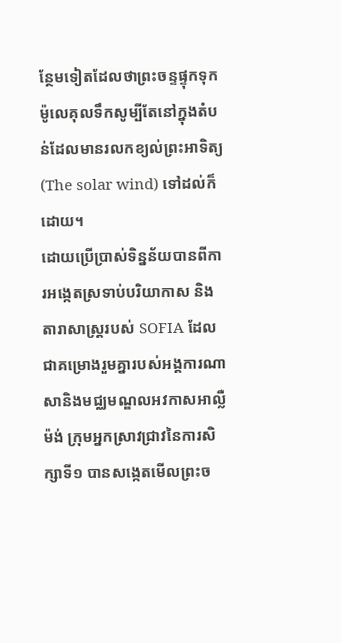ន្ថែមទៀតដែលថាព្រះចន្ទផ្ទុកទុកម៉ូលេគុលទឹកសូម្បីតែនៅក្នុងតំបន់ដែលមានរលកខ្យល់ព្រះអាទិត្យ (The solar wind) ទៅដល់ក៏ដោយ។
ដោយប្រើប្រាស់ទិន្នន័យបានពីការអង្កេតស្រទាប់បរិយាកាស និងតារាសាស្ត្ររបស់ SOFIA ដែលជាគម្រោងរួមគ្នារបស់អង្គការណាសានិងមជ្ឈមណ្ឌលអវកាសអាល្លឺម៉ង់ ក្រុមអ្នកស្រាវជ្រាវនៃការសិក្សាទី១ បានសង្កេតមើលព្រះច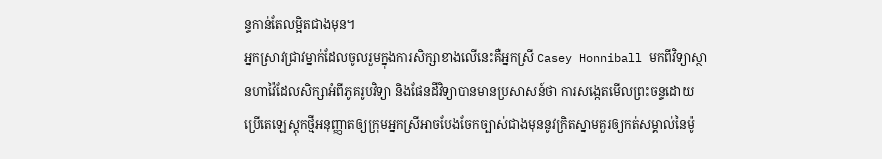ន្ទកាន់តែលម្អិតជាងមុន។
អ្នកស្រាវជ្រាវម្នាក់ដែលចូលរួមក្នុងការសិក្សាខាងលើនេះគឺអ្នកស្រី Casey Honniball មកពីវិទ្យាស្ថានហាវ៉ៃដែលសិក្សាអំពីភូគរូបវិទ្យា និងផែនដីវិទ្យាបានមានប្រសាសន៍ថា ការសង្កេតមើលព្រះចន្ទដោយប្រើតេឡេស្តុកថ្មីអនុញ្ញាតឲ្យក្រុមអ្នកស្រីអាចបែងចែកច្បាស់ជាងមុននូវក្រិតស្នាមគួរឲ្យកត់សម្គាល់នៃម៉ូ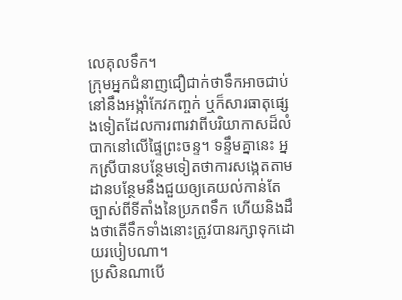លេគុលទឹក។
ក្រុមអ្នកជំនាញជឿជាក់ថាទឹកអាចជាប់នៅនឹងអង្កាំកែវកញ្ចក់ ឬក៏សារធាតុផ្សេងទៀតដែលការពារវាពីបរិយាកាសដ៏លំបាកនៅលើផ្ទៃព្រះចន្ទ។ ទន្ទឹមគ្នានេះ អ្នកស្រីបានបន្ថែមទៀតថាការសង្កេតតាមដានបន្ថែមនឹងជួយឲ្យគេយល់កាន់តែច្បាស់ពីទីតាំងនៃប្រភពទឹក ហើយនិងដឹងថាតើទឹកទាំងនោះត្រូវបានរក្សាទុកដោយរបៀបណា។
ប្រសិនណាបើ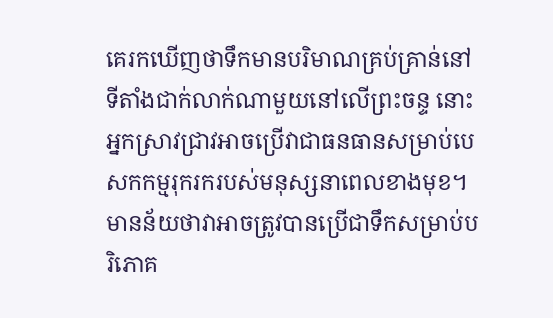គេរកឃើញថាទឹកមានបរិមាណគ្រប់គ្រាន់នៅទីតាំងជាក់លាក់ណាមួយនៅលើព្រះចន្ទ នោះអ្នកស្រាវជ្រាវអាចប្រើវាជាធនធានសម្រាប់បេសកកម្មរុករករបស់មនុស្សនាពេលខាងមុខ។ មានន័យថាវាអាចត្រូវបានប្រើជាទឹកសម្រាប់បរិភោគ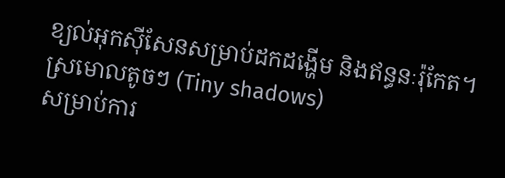ខ្យល់អុកស៊ីសែនសម្រាប់ដកដង្ហើម និងឥន្ធនៈរ៉ុកែត។
ស្រមោលតូចៗ (Tiny shadows)
សម្រាប់ការ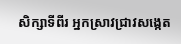សិក្សាទីពីរ អ្នកស្រាវជ្រាវសង្កេត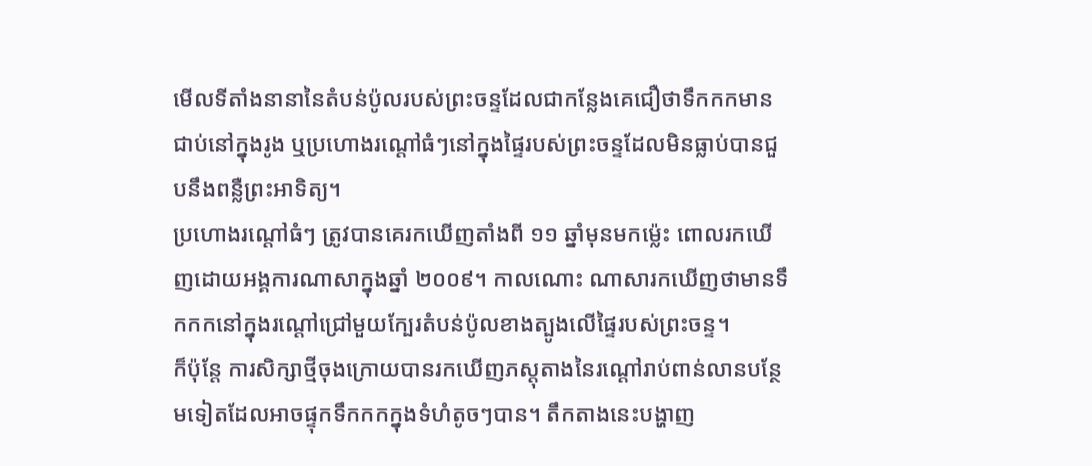មើលទីតាំងនានានៃតំបន់ប៉ូលរបស់ព្រះចន្ទដែលជាកន្លែងគេជឿថាទឹកកកមានជាប់នៅក្នុងរូង ឬប្រហោងរណ្តៅធំៗនៅក្នុងផ្ទៃរបស់ព្រះចន្ទដែលមិនធ្លាប់បានជួបនឹងពន្លឺព្រះអាទិត្យ។
ប្រហោងរណ្តៅធំៗ ត្រូវបានគេរកឃើញតាំងពី ១១ ឆ្នាំមុនមកម្ល៉េះ ពោលរកឃើញដោយអង្គការណាសាក្នុងឆ្នាំ ២០០៩។ កាលណោះ ណាសារកឃើញថាមានទឹកកកនៅក្នុងរណ្តៅជ្រៅមួយក្បែរតំបន់ប៉ូលខាងត្បូងលើផ្ទៃរបស់ព្រះចន្ទ។
ក៏ប៉ុន្តែ ការសិក្សាថ្មីចុងក្រោយបានរកឃើញភស្ដុតាងនៃរណ្តៅរាប់ពាន់លានបន្ថែមទៀតដែលអាចផ្ទុកទឹកកកក្នុងទំហំតូចៗបាន។ តឹកតាងនេះបង្ហាញ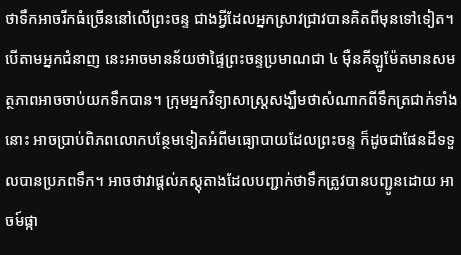ថាទឹកអាចរីកធំច្រើននៅលើព្រះចន្ទ ជាងអ្វីដែលអ្នកស្រាវជ្រាវបានគិតពីមុនទៅទៀត។
បើតាមអ្នកជំនាញ នេះអាចមានន័យថាផ្ទៃព្រះចន្ទប្រមាណជា ៤ ម៉ឺនគីឡូម៉ែតមានសមត្ថភាពអាចចាប់យកទឹកបាន។ ក្រុមអ្នកវិទ្យាសាស្ត្រសង្ឃឹមថាសំណាកពីទឹកត្រជាក់ទាំងនោះ អាចប្រាប់ពិភពលោកបន្ថែមទៀតអំពីមធ្យោបាយដែលព្រះចន្ទ ក៏ដូចជាផែនដីទទួលបានប្រភពទឹក។ អាចថាវាផ្តល់ភស្តុតាងដែលបញ្ជាក់ថាទឹកត្រូវបានបញ្ជូនដោយ អាចម៍ផ្កា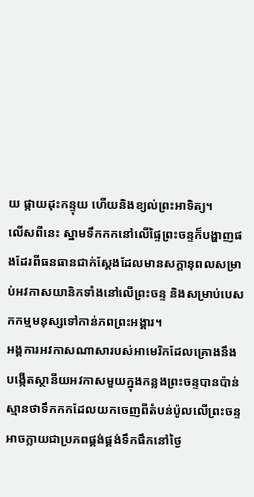យ ផ្កាយដុះកន្ទុយ ហើយនិងខ្យល់ព្រះអាទិត្យ។
លើសពីនេះ ស្នាមទឹកកកនៅលើផ្ទៃព្រះចន្ទក៏បង្ហាញផងដែរពីធនធានជាក់ស្តែងដែលមានសក្តានុពលសម្រាប់អវកាសយានិកទាំងនៅលើព្រះចន្ទ និងសម្រាប់បេសកកម្មមនុស្សទៅកាន់ភពព្រះអង្គារ។
អង្គការអវកាសណាសារបស់អាមេរិកដែលគ្រោងនឹងបង្កើតស្ថានីយអវកាសមួយក្នុងកន្លងព្រះចន្ទបានប៉ាន់ស្មានថាទឹកកកដែលយកចេញពីតំបន់ប៉ូលលើព្រះចន្ទ អាចក្លាយជាប្រភពផ្គង់ផ្គង់ទឹកផឹកនៅថ្ងៃ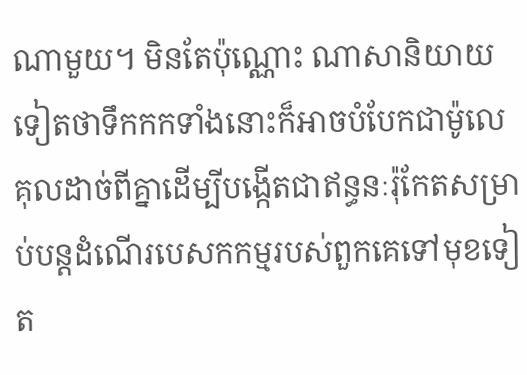ណាមួយ។ មិនតែប៉ុណ្ណោះ ណាសានិយាយទៀតថាទឹកកកទាំងនោះក៏អាចបំបែកជាម៉ូលេគុលដាច់ពីគ្នាដើម្បីបង្កើតជាឥន្ធនៈរ៉ុកែតសម្រាប់បន្តដំណើរបេសកកម្មរបស់ពួកគេទៅមុខទៀត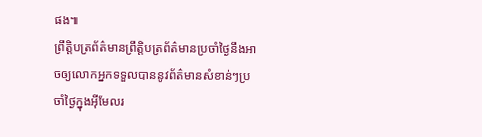ផង៕
ព្រឹត្តិបត្រព័ត៌មានព្រឹត្តិបត្រព័ត៌មានប្រចាំថ្ងៃនឹងអាចឲ្យលោកអ្នកទទួលបាននូវព័ត៌មានសំខាន់ៗប្រចាំថ្ងៃក្នុងអ៊ីមែលរ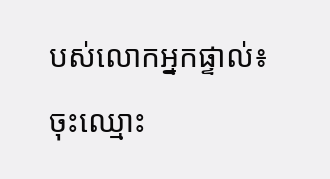បស់លោកអ្នកផ្ទាល់៖
ចុះឈ្មោះ